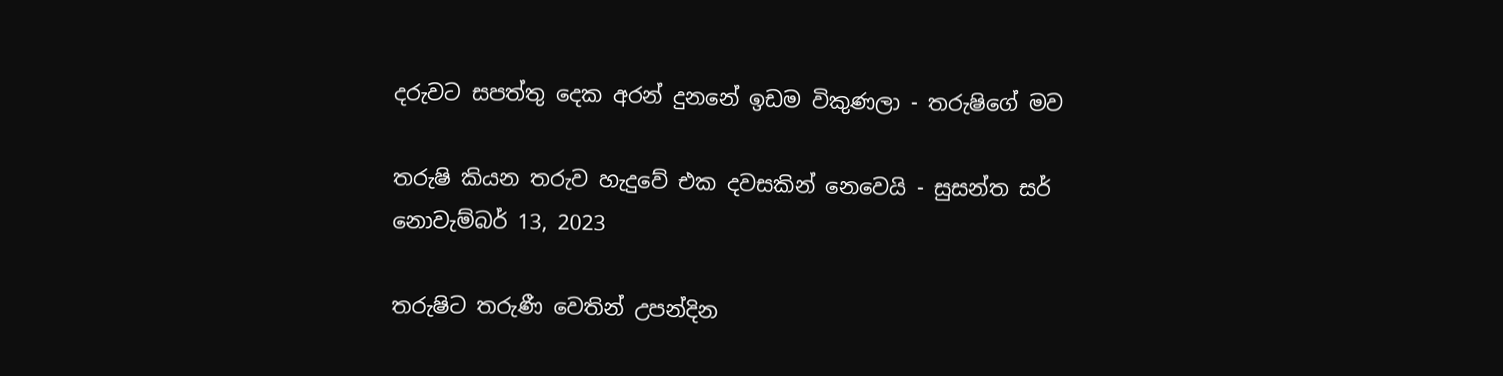දරුවට සපත්තු දෙක අරන් දුනනේ ඉඩම විකුණලා - තරුෂිගේ මව

තරුෂි කියන තරුව හැදුවේ එක දවසකින් නෙවෙයි - සුසන්ත සර්
නොවැම්බර් 13, 2023

තරුෂිට තරුණී වෙතින් උපන්දින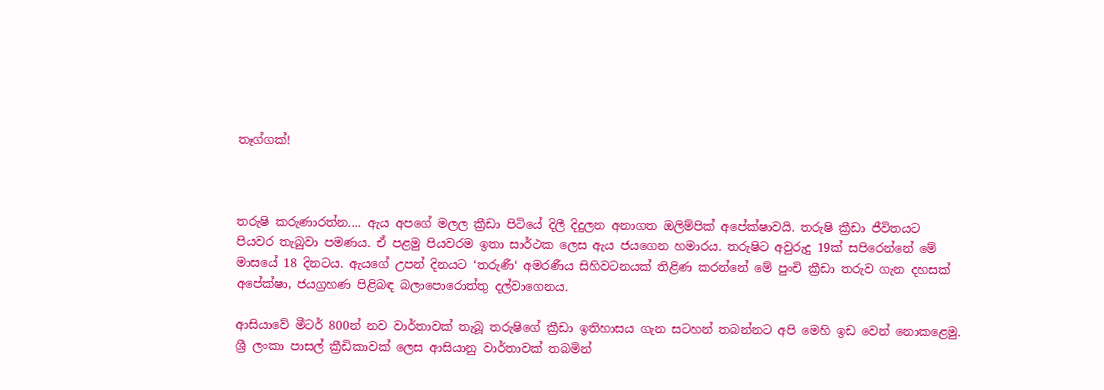තෑග්ගක්!



තරුෂි කරුණාරත්න.... ඇය අපගේ මලල ක්‍රීඩා පිටියේ දිලී දිදුලන අනාගත ඔලිම්පික් අපේක්ෂාවයි. තරුෂි ක්‍රීඩා ජීවිතයට පියවර තැබුවා පමණය. ඒ පළමු පියවරම ඉතා සාර්ථක ලෙස ඇය ජයගෙන හමාරය. තරුෂිට අවුරුදු 19ක් සපිරෙන්නේ මේ මාසයේ 18 දිනටය. ඇයගේ උපන් දිනයට ‘තරුණී‘ අමරණීය සිහිවටනයක් තිළිණ කරන්නේ මේ පුංචි ක්‍රීඩා තරුව ගැන දහසක් අපේක්ෂා, ජයග්‍රහණ පිළිබඳ බලාපොරොත්තු දල්වාගෙනය.

ආසියාවේ මීටර් 800න් නව වාර්තාවක් තැබූ තරුෂිගේ ක්‍රීඩා ඉතිහාසය ගැන සටහන් තබන්නට අපි මෙහි ඉඩ වෙන් නොකළෙමු. ශ්‍රී ලංකා පාසල් ක්‍රීඩිකාවක් ලෙස ආසියානු වාර්තාවක් තබමින්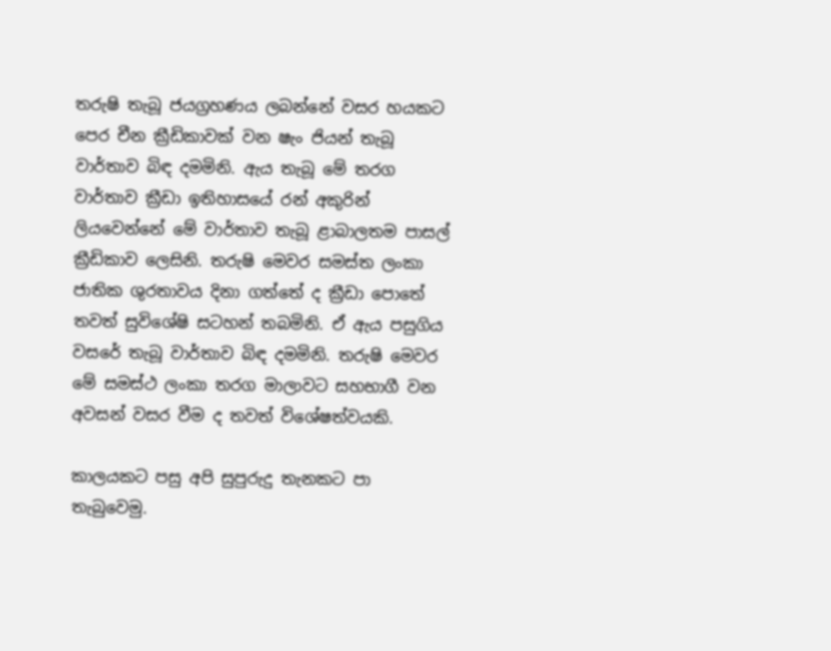තරුෂි තැබූ ජයග්‍රහණය ලබන්නේ වසර හයකට පෙර චීන ක්‍රීඩිකාවක් වන ෂැං ජියන් තැබූ වාර්තාව බිඳ දමමිනි. ඇය තැබූ මේ තරග වාර්තාව ක්‍රීඩා ඉතිහාසයේ රන් අකුරින් ලියවෙන්නේ මේ වාර්තාව තැබූ ළාබාලතම පාසල් ක්‍රීඩිකාව ලෙසිනි. තරුෂි මෙවර සමස්ත ලංකා ජාතික ශුරතාවය දිනා ගත්තේ ද ක්‍රීඩා පොතේ තවත් සුවිශේෂි සටහන් තබමිනි. ඒ ඇය පසුගිය වසරේ තැබූ වාර්තාව බිඳ දමමිනි. තරුෂි මෙවර මේ සමස්ථ ලංකා තරග මාලාවට සහභාගී වන අවසන් වසර වීම ද තවත් විශේෂත්වයකි.

කාලයකට පසු අපි සුපුරුදු තැනකට පා තැබුවෙමු.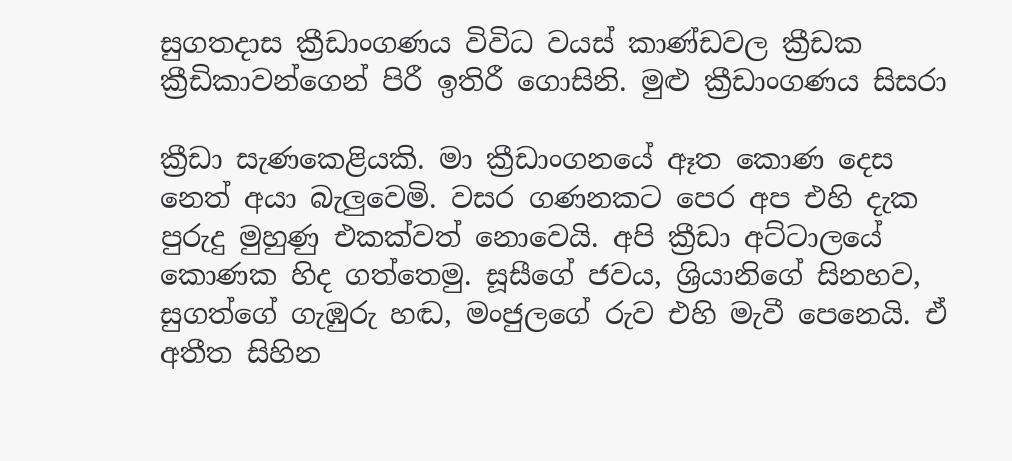සුගතදාස ක්‍රීඩාංගණය විවිධ වයස් කාණ්ඩවල ක්‍රීඩක ක්‍රීඩිකාවන්ගෙන් පිරී ඉතිරී ගොසිනි. මුළු ක්‍රීඩාංගණය සිසරා

ක්‍රීඩා සැණකෙළියකි. මා ක්‍රීඩාංගනයේ ඈත කොණ දෙස නෙත් අයා බැලුවෙමි. වසර ගණනකට පෙර අප එහි දැක පුරුදු මුහුණු එකක්වත් නොවෙයි. අපි ක්‍රීඩා අට්ටාලයේ කොණක හිද ගත්තෙමු. සූසීගේ ජවය, ශ්‍රියානිගේ සිනහව, සුගත්ගේ ගැඹුරු හඬ, මංජුලගේ රුව එහි මැවී පෙනෙයි. ඒ අතීත සිහින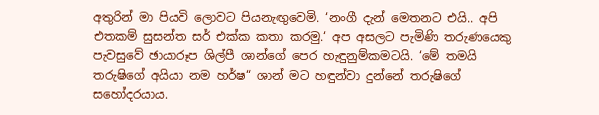අතුරින් මා පියවි ලොවට පියනැඟුවෙමි. ‘නංගී දැන් මෙතනට එයි.. අපි එතකම් සුසන්ත සර් එක්ක කතා කරමු.‘ අප අසලට පැමිණි තරුණයෙකු පැවසුවේ ඡායාරූප ශිල්පී ශාන්ගේ පෙර හැඳුනුම්කමටයි. ‘මේ තමයි තරුෂිගේ අයියා නම හර්ෂ“ ශාන් මට හඳුන්වා දුන්නේ තරුෂිගේ සහෝදරයාය.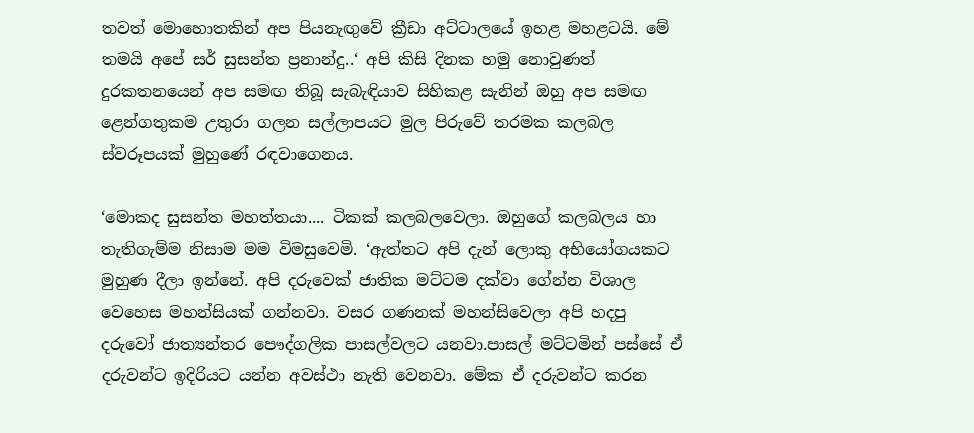තවත් මොහොතකින් අප පියනැඟුවේ ක්‍රීඩා අට්ටාලයේ ඉහළ මහළටයි. මේ තමයි අපේ සර් සුසන්ත ප්‍රනාන්දු..‘ අපි කිසි දිනක හමු නොවුණත් දුරකතනයෙන් අප සමඟ තිබූ සැබැඳියාව සිහිකළ සැනින් ඔහු අප සමඟ ළෙන්ගතුකම උතුරා ගලන සල්ලාපයට මුල පිරුවේ තරමක කලබල ස්වරූපයක් මුහුණේ රඳවාගෙනය.

‘මොකද සුසන්ත මහත්තයා.... ටිකක් කලබලවෙලා. ඔහුගේ කලබලය හා තැතිගැම්ම නිසාම මම විමසුවෙමි. ‘ඇත්තට අපි දැන් ලොකු අභියෝගයකට මුහුණ දීලා ඉන්නේ. අපි දරුවෙක් ජාතික මට්ටම දක්වා ගේන්න විශාල වෙහෙස මහන්සියක් ගන්නවා. වසර ගණනක් මහන්සිවෙලා අපි හදපු දරුවෝ ජාත්‍යන්තර පෞද්ගලික පාසල්වලට යනවා.පාසල් මට්ටමින් පස්සේ ඒ දරුවන්ට ඉදිරියට යන්න අවස්ථා නැති වෙනවා. මේක ඒ දරුවන්ට කරන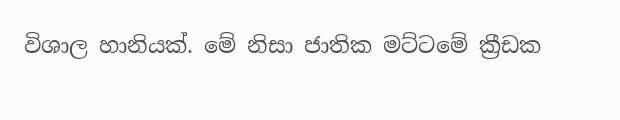විශාල හානියක්. මේ නිසා ජාතික මට්ටමේ ක්‍රීඩක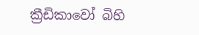ක්‍රීඩිකාවෝ බිහි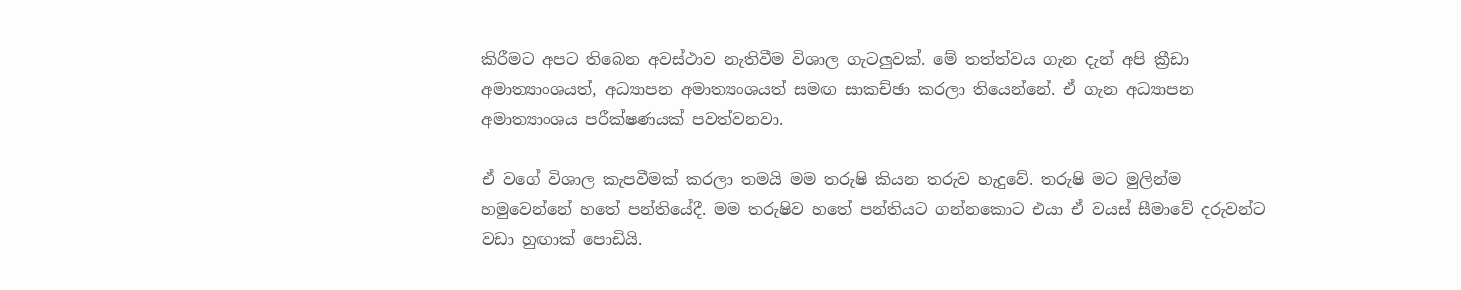කිරීමට අපට තිබෙන අවස්ථාව නැතිවීම විශාල ගැටලුවක්. මේ තත්ත්වය ගැන දැන් අපි ක්‍රීඩා අමාත්‍යාංශයත්, අධ්‍යාපන අමාත්‍යංශයත් සමඟ සාකච්ඡා කරලා තියෙන්නේ. ඒ ගැන අධ්‍යාපන අමාත්‍යාංශය පරීක්ෂණයක් පවත්වනවා.

ඒ වගේ විශාල කැපවීමක් කරලා තමයි මම තරුෂි කියන තරුව හැදුවේ. තරුෂි මට මුලින්ම හමුවෙන්නේ හතේ පන්තියේදී. මම තරුෂිව හතේ පන්තියට ගන්නකොට එයා ඒ වයස් සීමාවේ දරුවන්ට වඩා හුඟාක් පොඩියි.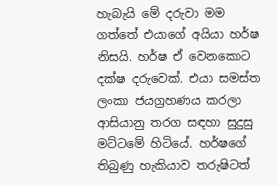හැබැයි මේ දරුවා මම ගත්තේ එයාගේ අයියා හර්ෂ නිසයි. හර්ෂ ඒ වෙනකොට දක්ෂ දරුවෙක්. එයා සමස්ත ලංකා ජයග්‍රහණය කරලා ආසියානු තරග සඳහා සුදුසු මට්ටමේ හිටියේ. හර්ෂගේ තිබුණු හැකියාව තරුෂිටත්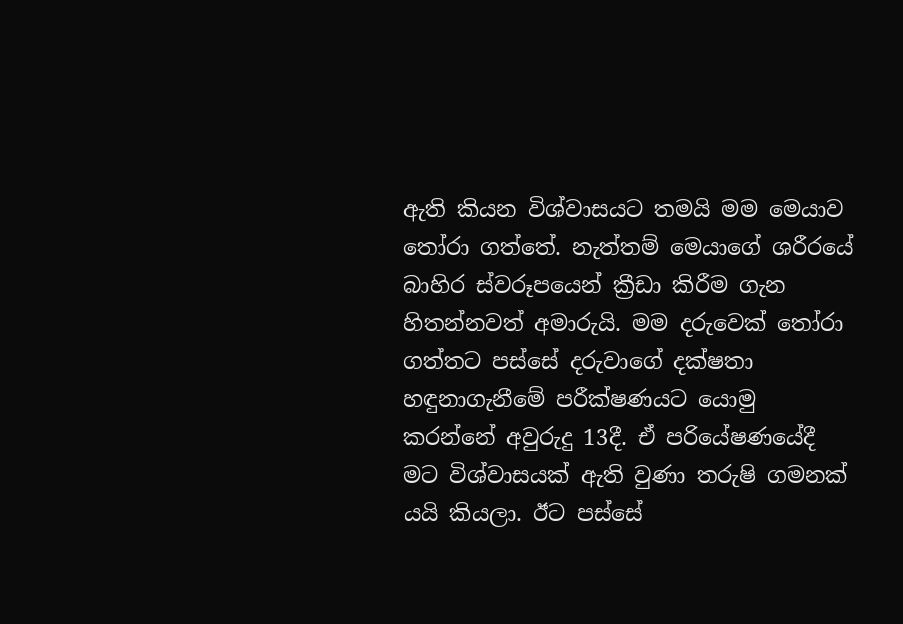ඇති කියන විශ්වාසයට තමයි මම මෙයාව තෝරා ගත්තේ. නැත්තම් මෙයාගේ ශරීරයේ බාහිර ස්වරූපයෙන් ක්‍රීඩා කිරීම ගැන හිතන්නවත් අමාරුයි. මම දරුවෙක් තෝරා ගත්තට පස්සේ දරුවාගේ දක්ෂතා හඳුනාගැනීමේ පරීක්ෂණයට යොමු කරන්නේ අවුරුදු 13දී. ඒ පරියේෂණයේදී මට විශ්වාසයක් ඇති වුණා තරුෂි ගමනක් යයි කියලා. ඊට පස්සේ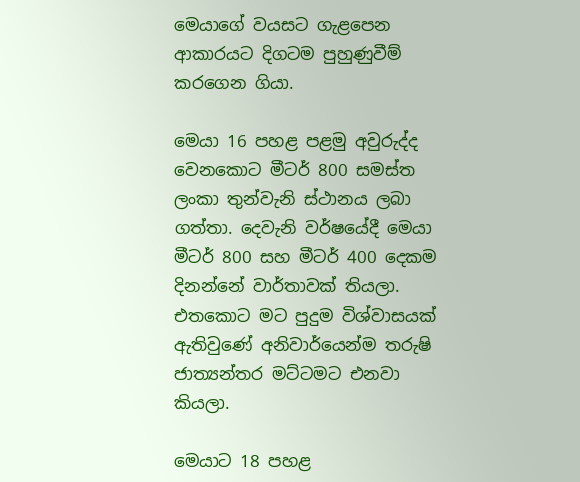මෙයාගේ වයසට ගැළපෙන ආකාරයට දිගටම පුහුණුවීම් කරගෙන ගියා.

මෙයා 16 පහළ පළමු අවුරුද්ද වෙනකොට මීටර් 800 සමස්ත ලංකා තුන්වැනි ස්ථානය ලබා ගත්තා. දෙවැනි වර්ෂයේදී මෙයා මීටර් 800 සහ මීටර් 400 දෙකම දිනන්නේ වාර්තාවක් තියලා. එතකොට මට පුදුම විශ්වාසයක් ඇතිවුණේ අනිවාර්යෙන්ම තරුෂි ජාත්‍යන්තර මට්ටමට එනවා කියලා.

මෙයාට 18 පහළ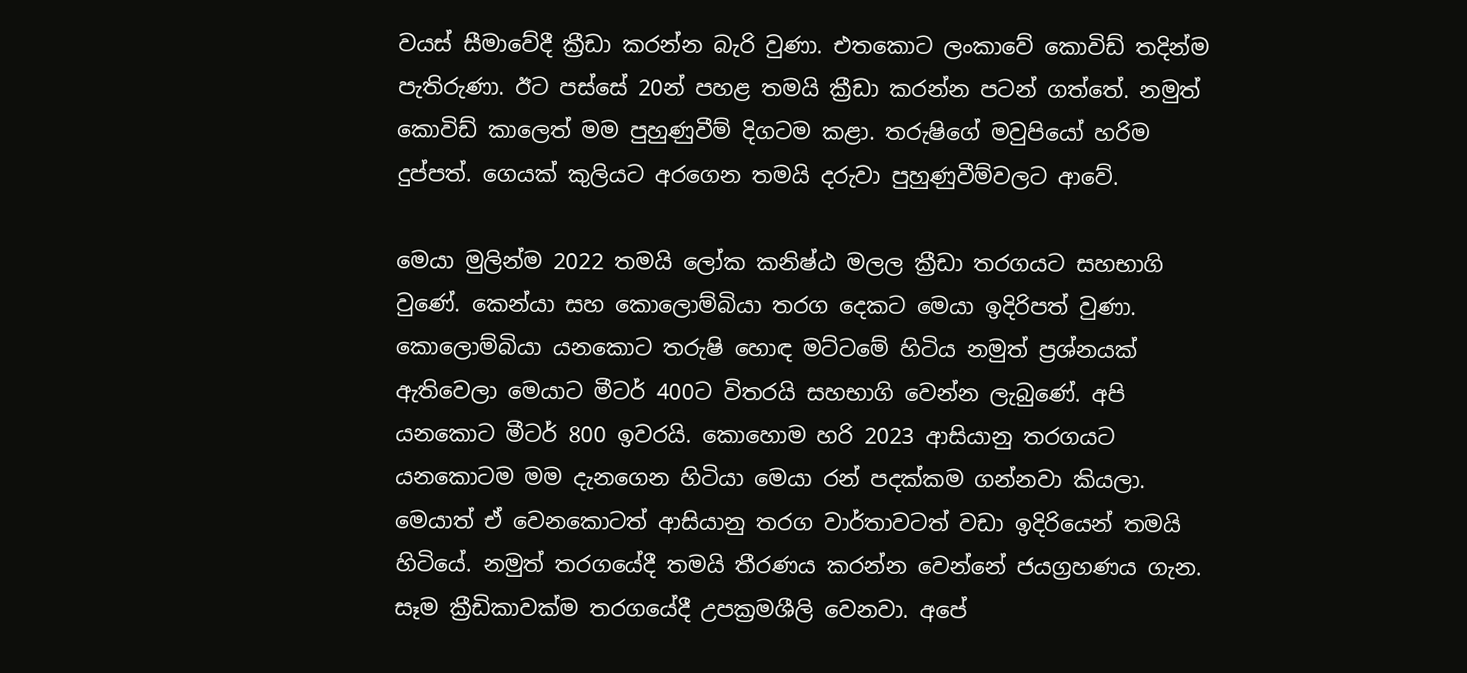වයස් සීමාවේදී ක්‍රීඩා කරන්න බැරි වුණා. එතකොට ලංකාවේ කොවිඩ් තදින්ම පැතිරුණා. ඊට පස්සේ 20න් පහළ තමයි ක්‍රීඩා කරන්න පටන් ගත්තේ. නමුත් කොවිඩ් කාලෙත් මම පුහුණුවීම් දිගටම කළා. තරුෂිගේ මවුපියෝ හරිම දුප්පත්. ගෙයක් කුලියට අරගෙන තමයි දරුවා පුහුණුවීම්වලට ආවේ.

මෙයා මුලින්ම 2022 තමයි ලෝක කනිෂ්ඨ මලල ක්‍රීඩා තරගයට සහභාගි වුණේ. කෙන්යා සහ කොලොම්බියා තරග දෙකට මෙයා ඉදිරිපත් වුණා. කොලොම්බියා යනකොට තරුෂි හොඳ මට්ටමේ හිටිය නමුත් ප්‍රශ්නයක් ඇතිවෙලා මෙයාට මීටර් 400ට විතරයි සහභාගි වෙන්න ලැබුණේ. අපි යනකොට මීටර් 800 ඉවරයි. කොහොම හරි 2023 ආසියානු තරගයට යනකොටම මම දැනගෙන හිටියා මෙයා රන් පදක්කම ගන්නවා කියලා. මෙයාත් ඒ වෙනකොටත් ආසියානු තරග වාර්තාවටත් වඩා ඉදිරියෙන් තමයි හිටියේ. නමුත් තරගයේදී තමයි තීරණය කරන්න වෙන්නේ ජයග්‍රහණය ගැන. සෑම ක්‍රීඩිකාවක්ම තරගයේදී උපක්‍රමශීලි වෙනවා. අපේ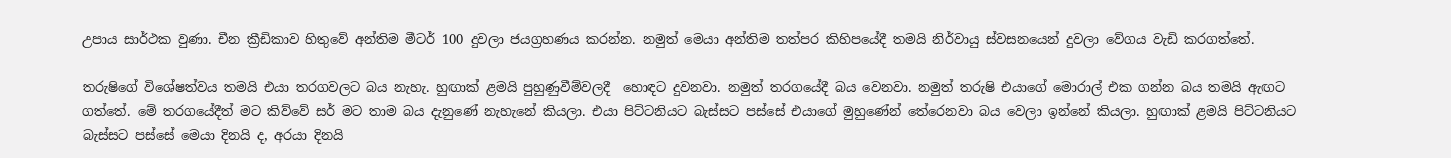උපාය සාර්ථක වුණා. චීන ක්‍රීඩිකාව හිතුවේ අන්තිම මීටර් 100 දුවලා ජයග්‍රහණය කරන්න. නමුත් මෙයා අන්තිම තත්පර කිහිපයේදී තමයි නිර්වායු ස්වසනයෙන් දුවලා වේගය වැඩි කරගත්තේ.

තරුෂිගේ විශේෂත්වය තමයි එයා තරගවලට බය නැහැ. හුඟාක් ළමයි පුහුණුවීම්වලදී  හොඳට දුවනවා. නමුත් තරගයේදී බය වෙනවා. නමුත් තරුෂි එයාගේ මොරාල් එක ගන්න බය තමයි ඇඟට ගත්තේ. මේ තරගයේදීත් මට කිව්වේ සර් මට තාම බය දැනුණේ නැහැනේ කියලා. එයා පිට්ටනියට බැස්සට පස්සේ එයාගේ මුහුණේන් තේරෙනවා බය වෙලා ඉන්නේ කියලා. හුඟාක් ළමයි පිට්ටනියට බැස්සට පස්සේ මෙයා දිනයි ද, අරයා දිනයි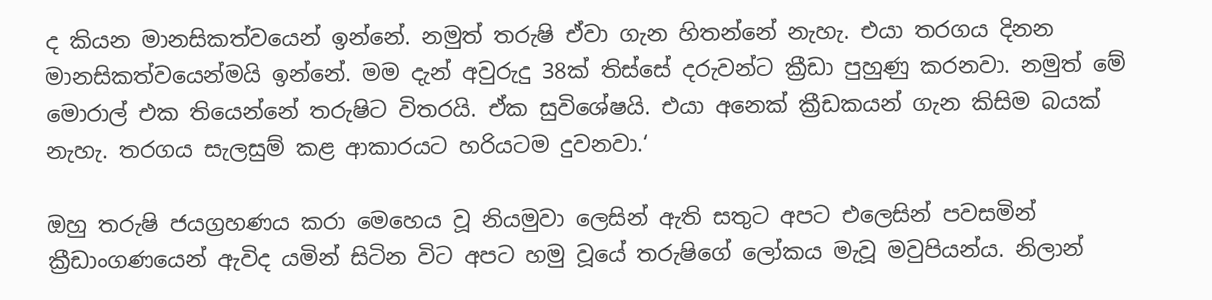ද කියන මානසිකත්වයෙන් ඉන්නේ. නමුත් තරුෂි ඒවා ගැන හිතන්නේ නැහැ. එයා තරගය දිනන මානසිකත්වයෙන්මයි ඉන්නේ. මම දැන් අවුරුදු 38ක් තිස්සේ දරුවන්ට ක්‍රීඩා පුහුණු කරනවා. නමුත් මේ මොරාල් එක තියෙන්නේ තරුෂිට විතරයි. ඒක සුවිශේෂයි. එයා අනෙක් ක්‍රීඩකයන් ගැන කිසිම බයක් නැහැ. තරගය සැලසුම් කළ ආකාරයට හරියටම දුවනවා.‘

ඔහු තරුෂි ජයග්‍රහණය කරා මෙහෙය වූ නියමුවා ලෙසින් ඇති සතුට අපට එලෙසින් පවසමින් ක්‍රීඩාංගණයෙන් ඇවිද යමින් සිටින විට අපට හමු වූයේ තරුෂිගේ ලෝකය මැවූ මවුපියන්ය. නිලාන්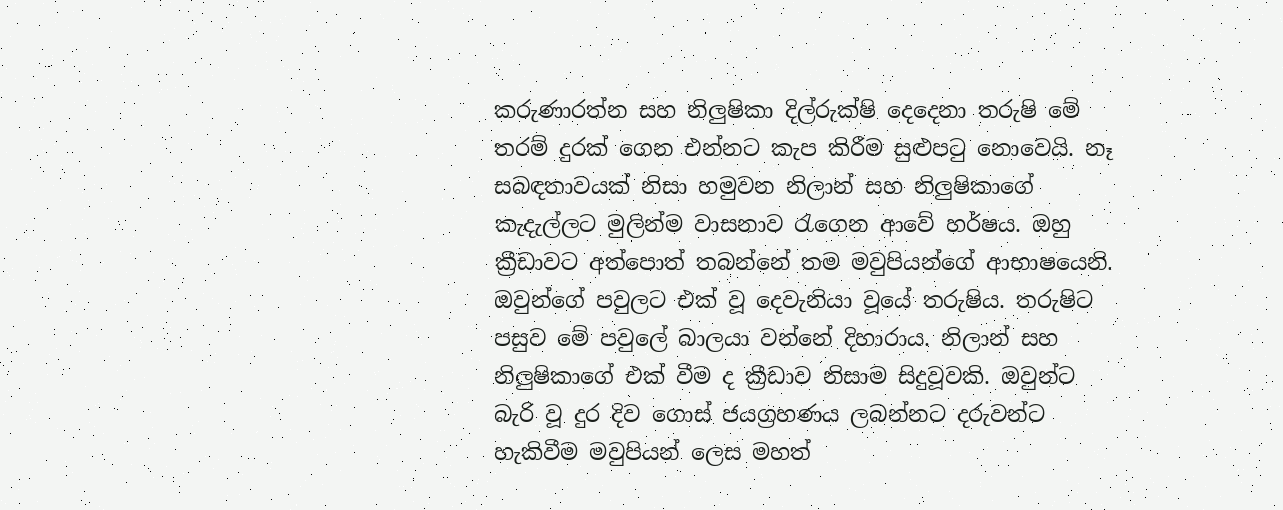කරුණාරත්න සහ නිලුෂිකා දිල්රුක්ෂි දෙදෙනා තරුෂි මේ තරම් දුරක් ගෙන එන්නට කැප කිරීම සුළුපටු නොවෙයි. නෑ සබඳතාවයක් නිසා හමුවන නිලාන් සහ නිලුෂිකාගේ කැදැල්ලට මුලින්ම වාසනාව රැගෙන ආවේ හර්ෂය. ඔහු ක්‍රීඩාවට අත්පොත් තබන්නේ තම මවුපියන්ගේ ආභාෂයෙනි. ඔවුන්ගේ පවුලට එක් වූ දෙවැනියා වූයේ තරුෂිය. තරුෂිට පසුව මේ පවුලේ බාලයා වන්නේ දිහාරාය. නිලාන් සහ නිලුෂිකාගේ එක් වීම ද ක්‍රීඩාව නිසාම සිදුවූවකි. ඔවුන්ට බැරි වූ දුර දිව ගොස් ජයග්‍රහණය ලබන්නට දරුවන්ට හැකිවීම මවුපියන් ලෙස මහත්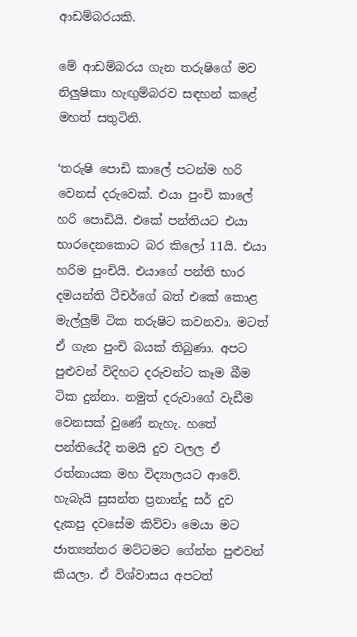ආඩම්බරයකි.

මේ ආඩම්බරය ගැන තරුෂිගේ මව නිලුෂිකා හැඟුම්බරව සඳහන් කළේ මහත් සතුටිනි.

‘තරුෂි පොඩි කාලේ පටන්ම හරි වෙනස් දරුවෙක්. එයා පුංචි කාලේ හරි පොඩියි. එකේ පන්තියට එයා භාරදෙනකොට බර කිලෝ 11යි. එයා හරිම පුංචියි. එයාගේ පන්ති භාර දමයන්ති ටීචර්ගේ බත් එකේ කොළ මැල්ලුම් ටික තරුෂිට කවනවා. මටත් ඒ ගැන පුංචි බයක් තිබුණා. අපට පුළුවන් විදිහට දරුවන්ට කෑම බීම ටික දුන්නා. නමුත් දරුවාගේ වැඩීම වෙනසක් වුණේ නැහැ. හතේ පන්තියේදී තමයි දුව වලල ඒ රත්නායක මහ විද්‍යාලයට ආවේ. හැබැයි සුසන්ත ප්‍රනාන්දු සර් දුව දැකපු දවසේම කිව්වා මෙයා මට ජාත්‍යන්තර මට්ටමට ගේන්න පුළුවන් කියලා. ඒ විශ්වාසය අපටත්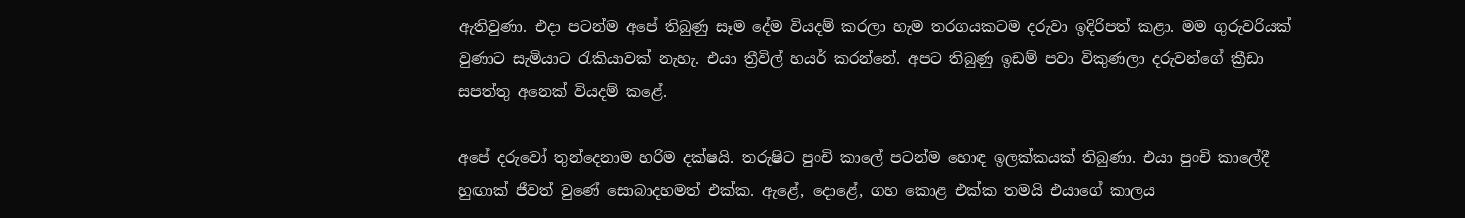ඇතිවුණා. එදා පටන්ම අපේ තිබුණු සෑම දේම වියදම් කරලා හැම තරගයකටම දරුවා ඉදිරිපත් කළා. මම ගුරුවරියක් වුණාට සැමියාට රැකියාවක් නැහැ. එයා ත්‍රීවිල් හයර් කරන්නේ. අපට තිබුණු ඉඩම් පවා විකුණලා දරුවන්ගේ ක්‍රීඩා සපත්තු අනෙක් වියදම් කළේ.

අපේ දරුවෝ තුන්දෙනාම හරිම දක්ෂයි. තරුෂිට පුංචි කාලේ පටන්ම හොඳ ඉලක්කයක් තිබුණා. එයා පුංචි කාලේදී හුඟාක් ජීවත් වුණේ සොබාදහමත් එක්ක. ඇළේ, දොළේ, ගහ කොළ එක්ක තමයි එයාගේ කාලය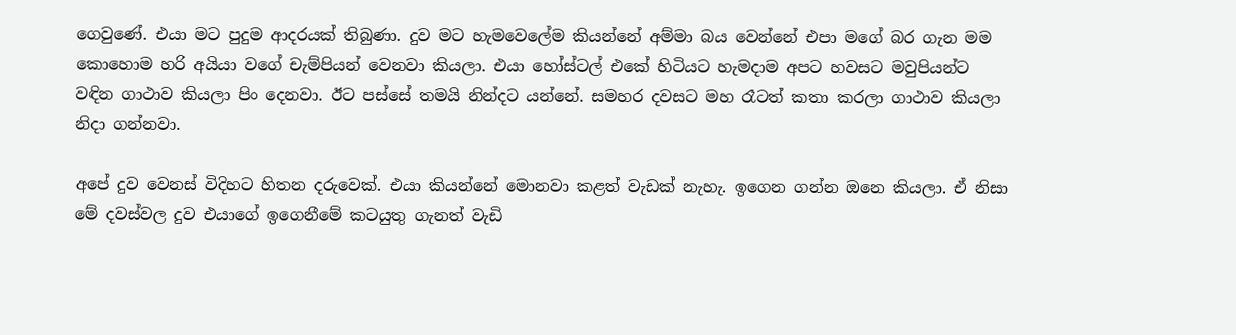ගෙවුණේ. එයා මට පුදුම ආදරයක් තිබුණා. දුව මට හැමවෙලේම කියන්නේ අම්මා බය වෙන්නේ එපා මගේ බර ගැන මම කොහොම හරි අයියා වගේ චැම්පියන් වෙනවා කියලා. එයා හෝස්ටල් එකේ හිටියට හැමදාම අපට හවසට මවුපියන්ට වඳින ගාථාව කියලා පිං දෙනවා. ඊට පස්සේ තමයි නින්දට යන්නේ. සමහර දවසට මහ රෑටත් කතා කරලා ගාථාව කියලා නිදා ගන්නවා.

අපේ දුව වෙනස් විදිහට හිතන දරුවෙක්. එයා කියන්නේ මොනවා කළත් වැඩක් නැහැ. ඉගෙන ගන්න ඔනෙ කියලා. ඒ නිසා මේ දවස්වල දුව එයාගේ ඉගෙනීමේ කටයුතු ගැනත් වැඩි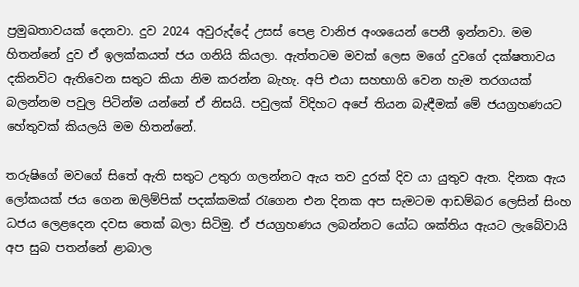ප්‍රමුඛතාවයක් දෙනවා. දුව 2024 අවුරුද්දේ උසස් පෙළ වානිජ අංශයෙන් පෙනී ඉන්නවා. මම හිතන්නේ දුව ඒ ඉලක්කයත් ජය ගනියි කියලා. ඇත්තටම මවක් ලෙස මගේ දුවගේ දක්ෂතාවය දකිනවිට ඇතිවෙන සතුට කියා නිම කරන්න බැහැ. අපි එයා සහභාගි වෙන හැම තරගයක් බලන්නම පවුල පිටින්ම යන්නේ ඒ නිසයි. පවුලක් විදිහට අපේ තියන බැඳීමක් මේ ජයග්‍රහණයට හේතුවක් කියලයි මම හිතන්නේ.

තරුෂිගේ මවගේ සිතේ ඇති සතුට උතුරා ගලන්නට ඇය තව දුරක් දිව යා යුතුව ඇත. දිනක ඇය ලෝකයක් ජය ගෙන ඔලිම්පික් පදක්කමක් රැගෙන එන දිනක අප සැමටම ආඩම්බර ලෙසින් සිංහ ධජය ලෙළදෙන දවස තෙක් බලා සිටිමු. ඒ ජයග්‍රහණය ලබන්නට යෝධ ශක්තිය ඇයට ලැබේවායි අප සුබ පතන්නේ ළාබාල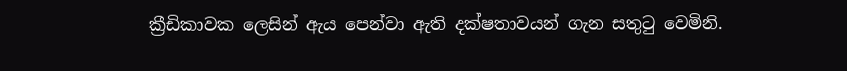ක්‍රීඩිකාවක ලෙසින් ඇය පෙන්වා ඇති දක්ෂතාවයන් ගැන සතුටු වෙමිනි.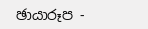ඡායාරූප -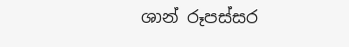ශාන් රූපස්සර